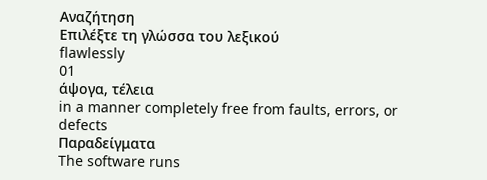Αναζήτηση
Επιλέξτε τη γλώσσα του λεξικού
flawlessly
01
άψογα, τέλεια
in a manner completely free from faults, errors, or defects
Παραδείγματα
The software runs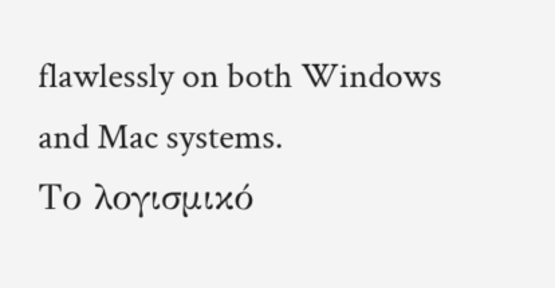flawlessly on both Windows and Mac systems.
Το λογισμικό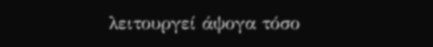λειτουργεί άψογα τόσο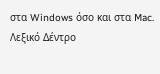στα Windows όσο και στα Mac.
Λεξικό Δέντρο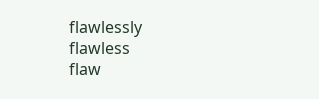flawlessly
flawless
flaw